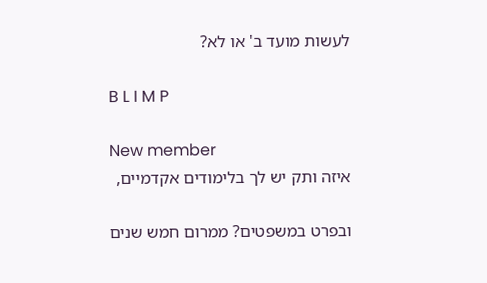לעשות מועד ב' או לא?

B L I M P

New member
איזה ותק יש לך בלימודים אקדמיים,

ובפרט במשפטים? ממרום חמש שנים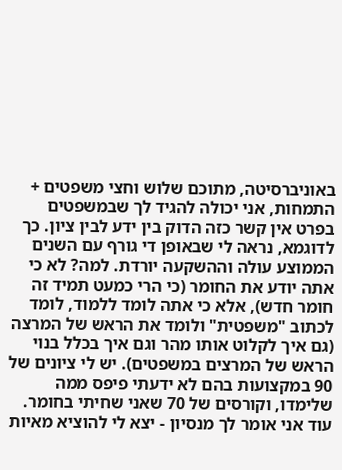באוניברסיטה, מתוכם שלוש וחצי משפטים + התמחות, אני יכולה להגיד לך שבמשפטים בפרט אין קשר כזה הדוק בין ידע לבין ציון. כך לדוגמא, נראה לי שבאופן די גורף עם השנים הממוצע עולה וההשקעה יורדת. למה? לא כי אתה יודע את החומר (כי הרי כמעט תמיד זה חומר חדש), אלא כי אתה לומד ללמוד, לומד לכתוב "משפטית" ולומד את הראש של המרצה (גם איך לקלוט אותו מהר וגם איך בכלל בנוי הראש של המרצים במשפטים). יש לי ציונים של 90 במקצועות בהם לא ידעתי פיפס ממה שלימדו, וקורסים של 70 שאני שחיתי בחומר. עוד אני אומר לך מנסיון - יצא לי להוציא מאיות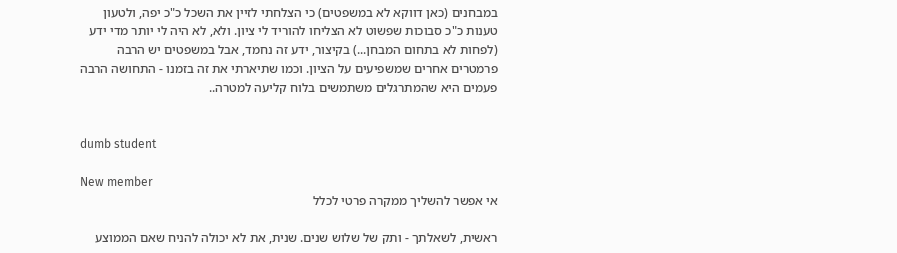במבחנים (כאן דווקא לא במשפטים) כי הצלחתי לזיין את השכל כ"כ יפה, ולטעון טענות כ"כ סבוכות שפשוט לא הצליחו להוריד לי ציון. ולא, לא היה לי יותר מדי ידע (לפחות לא בתחום המבחן...) בקיצור, ידע זה נחמד, אבל במשפטים יש הרבה פרמטרים אחרים שמשפיעים על הציון. וכמו שתיארתי את זה בזמנו - התחושה הרבה פעמים היא שהמתרגלים משתמשים בלוח קליעה למטרה..


dumb student

New member
אי אפשר להשליך ממקרה פרטי לכלל

ראשית, לשאלתך - ותק של שלוש שנים. שנית, את לא יכולה להניח שאם הממוצע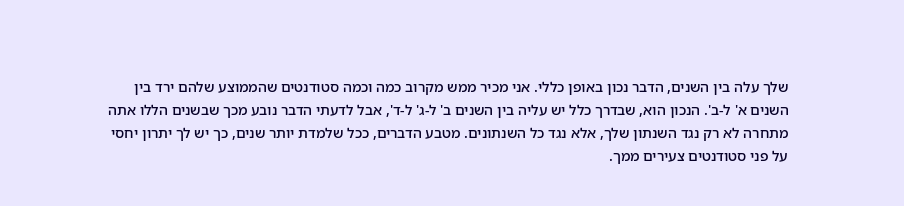שלך עלה בין השנים, הדבר נכון באופן כללי. אני מכיר ממש מקרוב כמה וכמה סטודנטים שהממוצע שלהם ירד בין השנים א' ל-ב'. הנכון הוא, שבדרך כלל יש עליה בין השנים ב' ל-ג' ל-ד', אבל לדעתי הדבר נובע מכך שבשנים הללו אתה מתחרה לא רק נגד השנתון שלך, אלא נגד כל השנתונים. מטבע הדברים, ככל שלמדת יותר שנים, כך יש לך יתרון יחסי על פני סטודנטים צעירים ממך.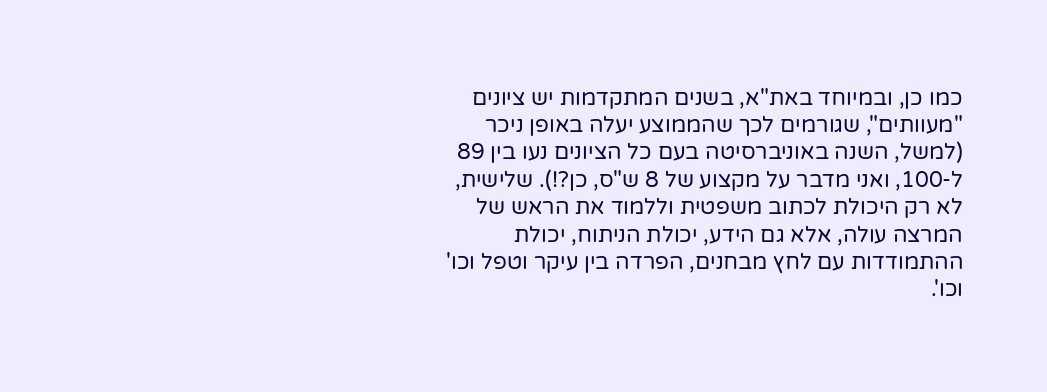כמו כן, ובמיוחד באת"א, בשנים המתקדמות יש ציונים "מעוותים", שגורמים לכך שהממוצע יעלה באופן ניכר (למשל, השנה באוניברסיטה בעם כל הציונים נעו בין 89 ל-100, ואני מדבר על מקצוע של 8 ש"ס, כן?!). שלישית, לא רק היכולת לכתוב משפטית וללמוד את הראש של המרצה עולה, אלא גם הידע, יכולת הניתוח, יכולת ההתמודדות עם לחץ מבחנים, הפרדה בין עיקר וטפל וכו' וכו'.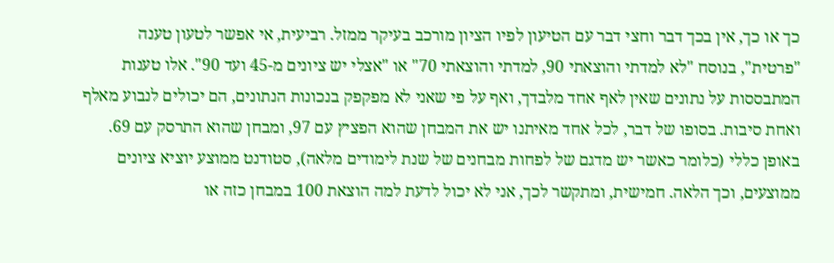כך או כך, אין בכך דבר וחצי דבר עם הטיעון לפיו הציון מורכב בעיקר ממזל. רביעית, אי אפשר לטעון טענה "פרטית", בנוסח "לא למדתי והוצאתי 90, למדתי והוצאתי 70" או "אצלי יש ציונים מ-45 ועד 90". אלו טענות המתבססות על נתונים שאין לאף אחד מלבדך, ואף על פי שאני לא מפקפק בנכונות הנתונים, הם יכולים לנבוע מאלף ואחת סיבות. בסופו של דבר, לכל אחד מאיתנו יש את המבחן שהוא הפציץ עם 97, ומבחן שהוא התרסק עם 69. באופן כללי (כלומר כאשר יש מדגם של לפחות מבחנים של שנת לימודים מלאה), סטודנט ממוצע יוציא ציונים ממוצעים, וכך הלאה. חמישית, ומתקשר לכך, אני לא יכול לדעת למה הוצאת 100 במבחן כזה או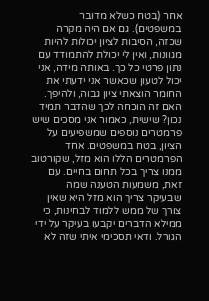אחר (בטח כשלא מדובר במשפטים). גם אם היה מקרה שכזה, הסיבות לציון יכולות להיות מגוונות, ואין לי יכולת להתמודד עם נתון פרטי כל כך. באותה מידה, אני יכול לטעון שכאשר אני ידעתי את החומר הוצאתי ציון גבוה, ולהיפך. האם זה הוכחה לכך שהדבר תמיד נכון? שישית, כאמור אני מסכים שיש פרמטרים נוספים שמשפיעים על הציון, בטח במשפטים. אחד הפרמטרים הללו הוא מזל, שקורטוב ממנו צריך בכל תחום בחיים. עם זאת, משמעות הטענה שמה שבעיקר צריך הוא מזל היא שאין צורך של ממש ללמוד לבחינות, כי ממילא הדברים יקבעו בעיקר על ידי הגורל. ודאי תסכימי איתי שזה לא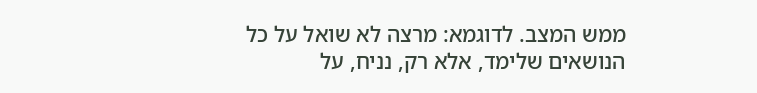ממש המצב. לדוגמא: מרצה לא שואל על כל הנושאים שלימד, אלא רק, נניח, על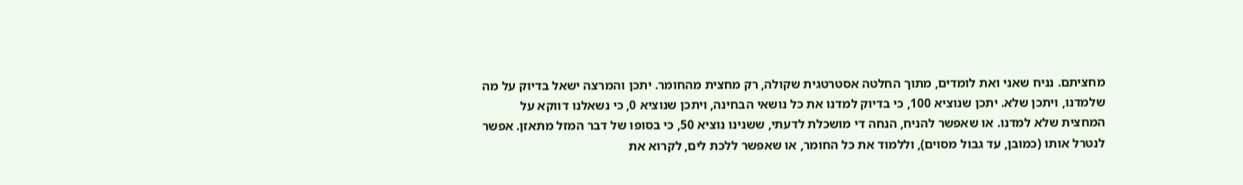מחציתם. נניח שאני ואת לומדים, מתוך החלטה אסטרטגית שקולה, רק מחצית מהחומר. יתכן והמרצה ישאל בדיוק על מה שלמדנו, ויתכן שלא. יתכן שנוציא 100, כי בדיוק למדנו את כל נושאי הבחינה, ויתכן שנוציא 0, כי נשאלנו דווקא על המחצית שלא למדנו. או שאפשר להניח, הנחה די מושכלת לדעתי, ששנינו נוציא 50, כי בסופו של דבר המזל מתאזן. אפשר לנטרל אותו (כמובן, עד גבול מסוים), וללמוד את כל החומר, או שאפשר ללכת לים, לקרוא את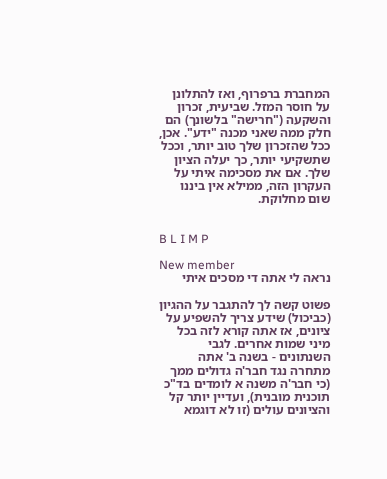המחברת ברפרוף, ואז להתלונן על חוסר המזל. שביעית, זכרון והשקעה ("חרישה" בלשונך) הם חלק ממה שאני מכנה "ידע". אכן, ככל שהזכרון שלך טוב יותר, וככל שתשקיעי יותר, כך יעלה הציון שלך. אם את מסכימה איתי על העקרון הזה, ממילא אין ביננו שום מחלוקת.


B L I M P

New member
נראה לי אתה די מסכים איתי

פשוט קשה לך להתגבר על ההגיון (כביכול) שידע צריך להשפיע על ציונים, אז אתה קורא לזה בכל מיני שמות אחרים. לגבי השנתונים - בשנה ב' אתה מתחרה נגד חבר'ה גדולים ממך (כי חבר'ה משנה א לומדים בד"כ תוכנית מובנית), ועדיין יותר קל והציונים עולים (זו לא דוגמא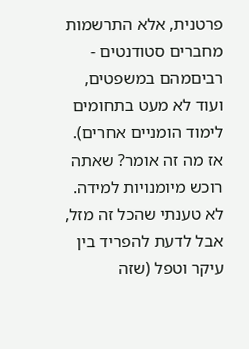פרטנית, אלא התרשמות מחברים סטודנטים - רביםמהם במשפטים, ועוד לא מעט בתחומים לימוד הומניים אחרים). אז מה זה אומר? שאתה רוכש מיומנויות למידה. לא טענתי שהכל זה מזל, אבל לדעת להפריד בין עיקר וטפל (שזה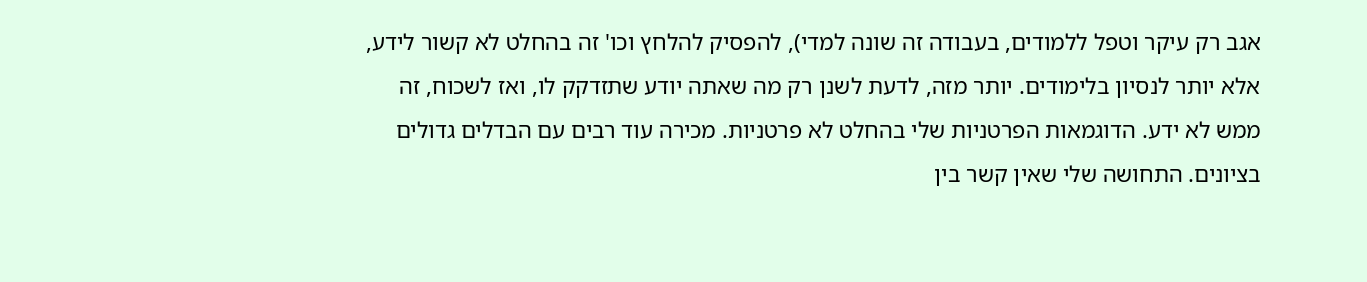אגב רק עיקר וטפל ללמודים, בעבודה זה שונה למדי), להפסיק להלחץ וכו' זה בהחלט לא קשור לידע, אלא יותר לנסיון בלימודים. יותר מזה, לדעת לשנן רק מה שאתה יודע שתזדקק לו, ואז לשכוח, זה ממש לא ידע. הדוגמאות הפרטניות שלי בהחלט לא פרטניות. מכירה עוד רבים עם הבדלים גדולים בציונים. התחושה שלי שאין קשר בין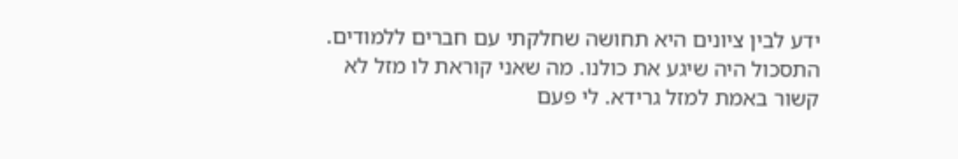ידע לבין ציונים היא תחושה שחלקתי עם חברים ללמודים. התסכול היה שיגע את כולנו. מה שאני קוראת לו מזל לא קשור באמת למזל גרידא. לי פעם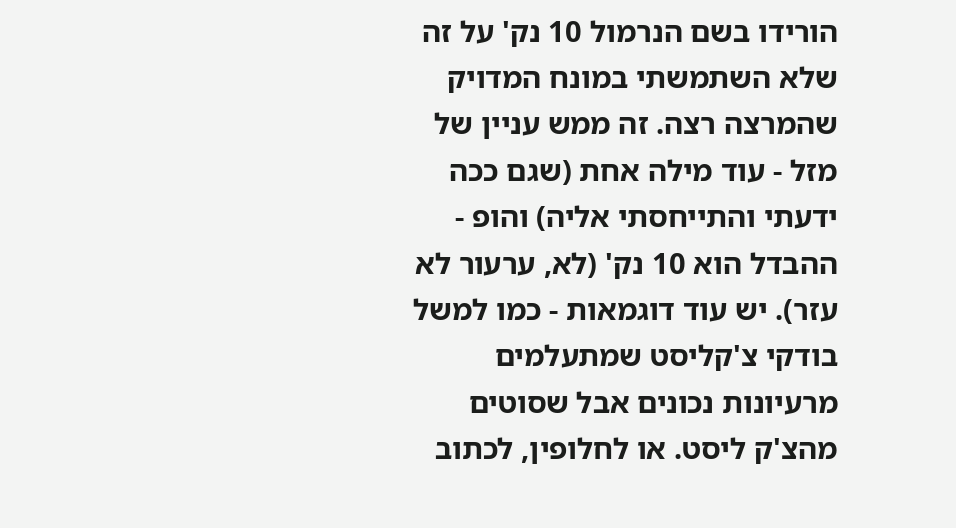הורידו בשם הנרמול 10 נק' על זה שלא השתמשתי במונח המדויק שהמרצה רצה. זה ממש עניין של מזל - עוד מילה אחת (שגם ככה ידעתי והתייחסתי אליה) והופ - ההבדל הוא 10 נק' (לא, ערעור לא עזר). יש עוד דוגמאות - כמו למשל בודקי צ'קליסט שמתעלמים מרעיונות נכונים אבל שסוטים מהצ'ק ליסט. או לחלופין, לכתוב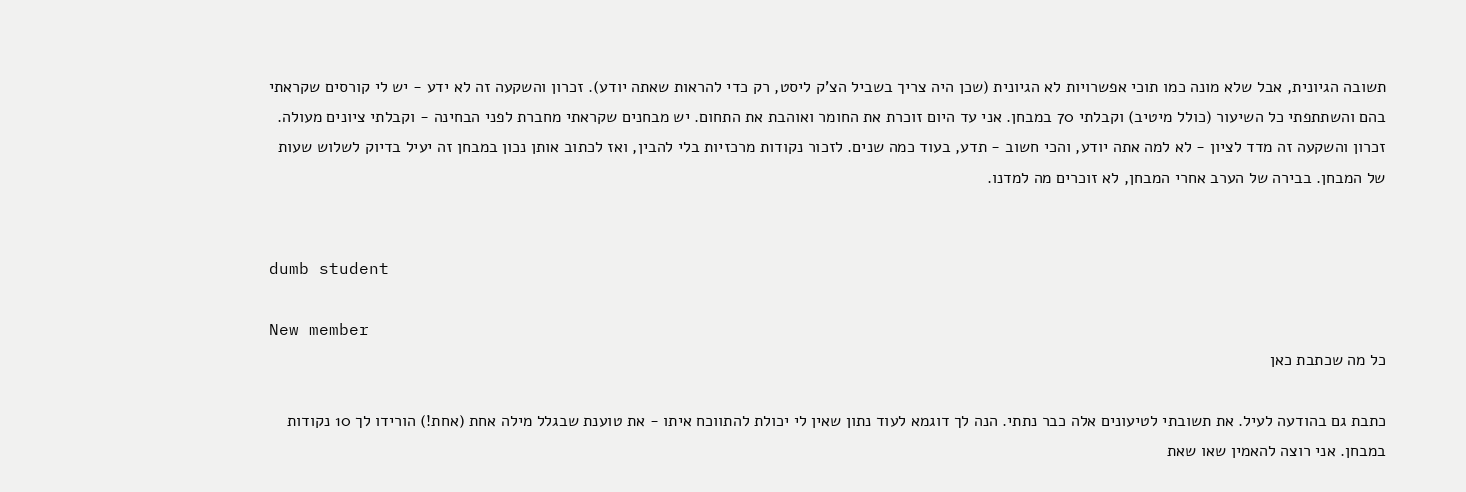תשובה הגיונית, אבל שלא מונה כמו תוכי אפשרויות לא הגיונית (שכן היה צריך בשביל הצ'ק ליסט, רק כדי להראות שאתה יודע). זכרון והשקעה זה לא ידע - יש לי קורסים שקראתי בהם והשתתפתי כל השיעור (כולל מיטיב) וקבלתי 70 במבחן. אני עד היום זוכרת את החומר ואוהבת את התחום. יש מבחנים שקראתי מחברת לפני הבחינה - וקבלתי ציונים מעולה. זכרון והשקעה זה מדד לציון - לא למה אתה יודע, והכי חשוב - תדע, בעוד כמה שנים. לזכור נקודות מרכזיות בלי להבין, ואז לכתוב אותן נכון במבחן זה יעיל בדיוק לשלוש שעות של המבחן. בבירה של הערב אחרי המבחן, לא זוכרים מה למדנו.


dumb student

New member
כל מה שכתבת כאן

כתבת גם בהודעה לעיל. את תשובתי לטיעונים אלה כבר נתתי. הנה לך דוגמא לעוד נתון שאין לי יכולת להתווכח איתו - את טוענת שבגלל מילה אחת (אחת!) הורידו לך 10 נקודות במבחן. אני רוצה להאמין שאו שאת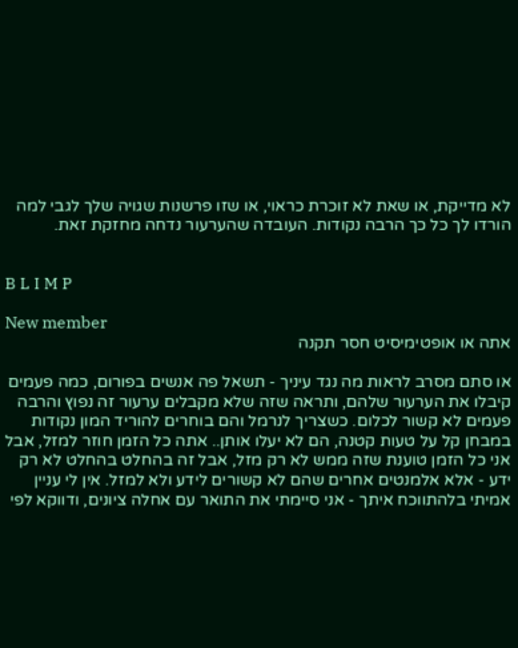לא מדייקת, או שאת לא זוכרת כראוי, או שזו פרשנות שגויה שלך לגבי למה הורדו לך כל כך הרבה נקודות. העובדה שהערעור נדחה מחזקת זאת.


B L I M P

New member
אתה או אופטימיסיט חסר תקנה

או סתם מסרב לראות מה נגד עיניך - תשאל פה אנשים בפורום, כמה פעמים קיבלו את הערעור שלהם, ותראה שזה שלא מקבלים ערעור זה נפוץ והרבה פעמים לא קשור לכלום. כשצריך לנרמל והם בוחרים להוריד המון נקודות במבחן קל על טעות קטנה, הם לא יעלו אותן.. אתה כל הזמן חוזר למזל, אבל אני כל הזמן טוענת שזה ממש לא רק מזל, אבל זה בהחלט בהחלט לא רק ידע - אלא אלמנטים אחרים שהם לא קשורים לידע ולא למזל. אין לי עניין אמיתי בלהתווכח איתך - אני סיימתי את התואר עם אחלה ציונים, ודווקא לפי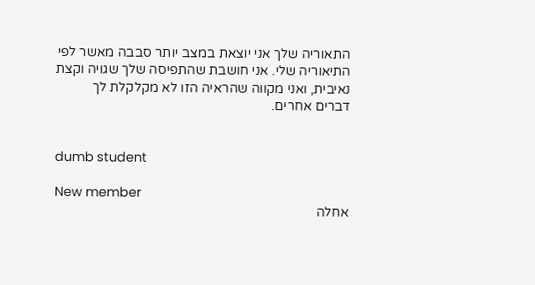התאוריה שלך אני יוצאת במצב יותר סבבה מאשר לפי התיאוריה שלי. אני חושבת שהתפיסה שלך שגויה וקצת נאיבית, ואני מקווה שהראיה הזו לא מקלקלת לך דברים אחרים.


dumb student

New member
אחלה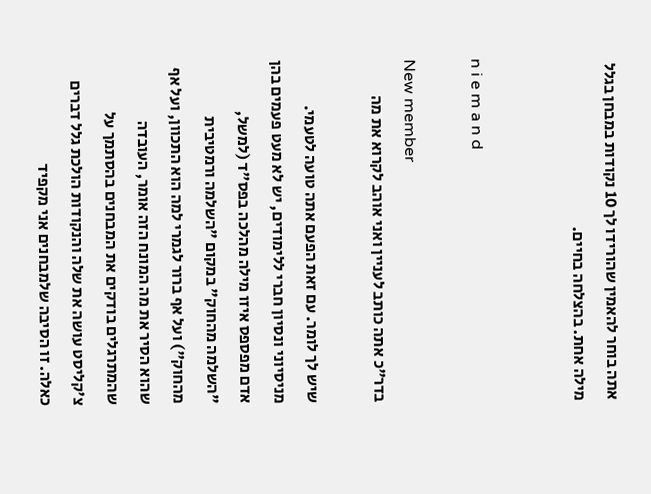אתה בוחר להאמין שהורידו לך 10 נקודות במבחן בגלל מילה אחת. בהצלחה בחיים.


n i e m a n d

New member
בדר"כ אתה כותב לעניין ואני אוהב לקרוא את מה

שיש לך לומר. עם זאת הפעם אתה טועה לטעמי. מניסיוני ונסיון חברי ללימודים, יש לא מעט פעמים בהן אדם מפספס איזו מילה מהלכה בפס"ד (למשל, "השלמה מהחוק" במקום "השלמה ורמטיבית מהחוק") ועל אף ברור לגמרי למה הוא התכוון, ועל אף שהוא הסיר את מה המונח הזה אומר, העובדה שהמתרגלים בודקים את המבחנים בהסתמך על צ'קליסט עושה את שלה והנקודות הולכת גלל דברים כאלה. זו הסיבה שלמבחנים אני מקפיד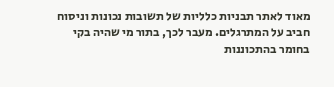מאוד לאתר תבניות כלליות של תשובות נכונות וניסוח חביב על המתרגלים. מעבר לכך, בתור מי שהיה בקי בחומר בהתכוננות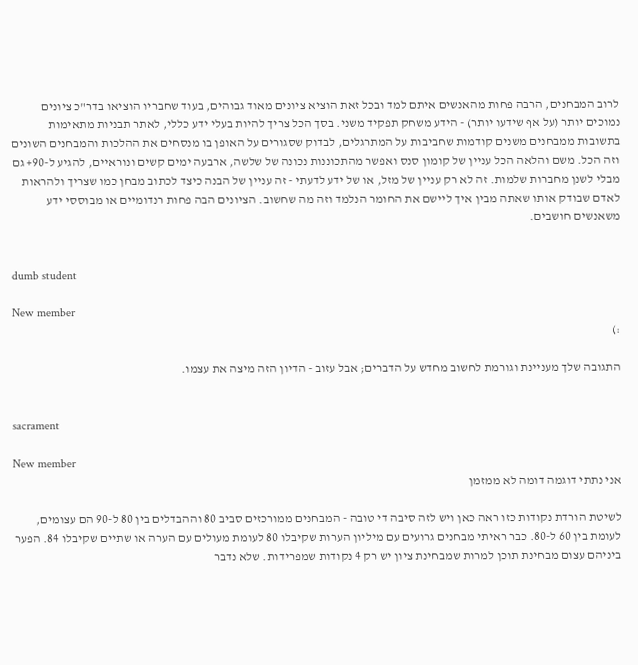לרוב המבחנים, הרבה פחות מהאנשים איתם למד ובכל זאת הוציא ציונים מאוד גבוהים, בעוד שחבריו הוציאו בדר"כ ציונים נמוכים יותר (על אף שידעו יותר) - הידע משחק תפקיד משני. בסך הכל צריך להיות בעלי ידע כללי, לאתר תבניות מתאימות בתשובות ממבחנים משנים קודמות שחביבות על המתרגלים, לבדוק שסגורים על האופן בו מנסחים את ההלכות והמבחנים השונים וזה הכל. משם והלאה הכל עניין של קומון סנס ואפשר מהתכוננות נכונה של שלשה, ארבעה ימים קשים ונוראיים, להגיע ל-90+ גם מבלי לשנן מחברות שלמות. זה לא רק עניין של מזל, או של ידע לדעתי - זה עניין של הבנה כיצד לכתוב מבחן כמו שצריך ולהראות לאדם שבודק אותו שאתה מבין איך ליישם את החומר הנלמד וזה מה שחשוב. הציונים הבה פחות רנדומיים או מבוססי ידע משאנשים חושבים.


dumb student

New member
:)

התגובה שלך מעניינת וגורמת לחשוב מחדש על הדברים; אבל עזוב - הדיון הזה מיצה את עצמו.


sacrament

New member
אני נתתי דוגמה דומה לא ממזמן

לשיטת הורדת נקודות כזו ראה כאן ויש לזה סיבה די טובה - המבחנים ממורכזים סביב 80 וההבדלים בין 80 ל-90 הם עצומים, לעומת בין 60 ל-80. כבר ראיתי מבחנים גרועים עם מיליון הערות שקיבלו 80 לעומת מעולים עם הערה או שתיים שקיבלו 84. הפער ביניהם עצום מבחינת תוכן למרות שמבחינת ציון יש רק 4 נקודות שמפרידות. שלא נדבר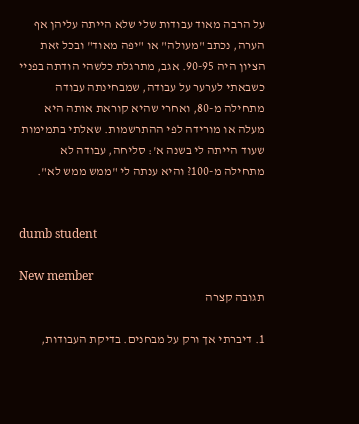על הרבה מאוד עבודות שלי שלא הייתה עליהן אף הערה, נכתב "מעולה" או "יפה מאוד" ובכל זאת הציון היה 90-95. אגב, מתרגלת כלשהי הודתה בפניי כשבאתי לערער על עבודה, שמבחינתה עבודה מתחילה מ-80, ואחרי שהיא קוראת אותה היא מעלה או מורידה לפי ההתרשמות. שאלתי בתמימות שעוד הייתה לי בשנה א': סליחה, עבודה לא מתחילה מ-100? והיא ענתה לי "ממש ממש לא".


dumb student

New member
תגובה קצרה

1. דיברתי אך ורק על מבחנים. בדיקת העבודות,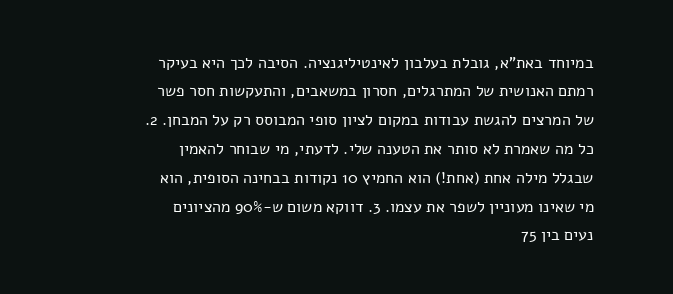במיוחד באת"א, גובלת בעלבון לאינטיליגנציה. הסיבה לכך היא בעיקר רמתם האנושית של המתרגלים, חסרון במשאבים, והתעקשות חסר פשר של המרצים להגשת עבודות במקום לציון סופי המבוסס רק על המבחן. 2. כל מה שאמרת לא סותר את הטענה שלי. לדעתי, מי שבוחר להאמין שבגלל מילה אחת (אחת!) הוא החמיץ 10 נקודות בבחינה הסופית, הוא מי שאינו מעוניין לשפר את עצמו. 3. דווקא משום ש-90% מהציונים נעים בין 75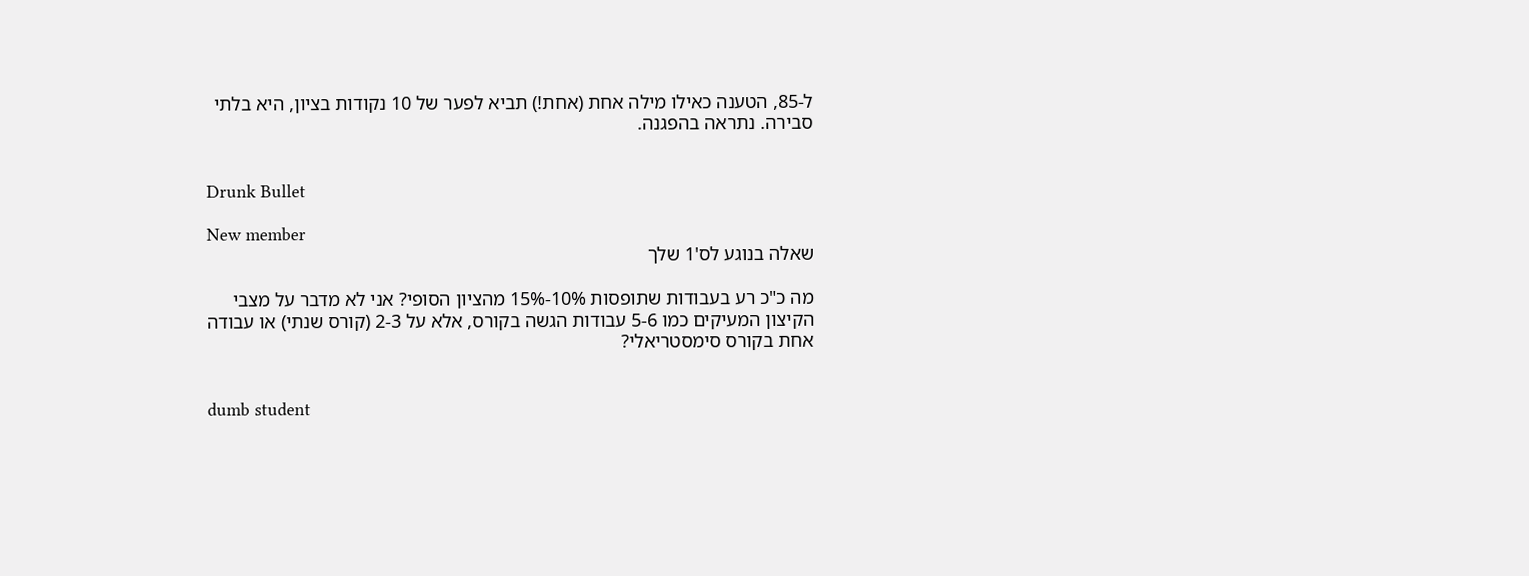ל-85, הטענה כאילו מילה אחת (אחת!) תביא לפער של 10 נקודות בציון, היא בלתי סבירה. נתראה בהפגנה.


Drunk Bullet

New member
שאלה בנוגע לס'1 שלך

מה כ"כ רע בעבודות שתופסות 10%-15% מהציון הסופי? אני לא מדבר על מצבי הקיצון המעיקים כמו 5-6 עבודות הגשה בקורס, אלא על 2-3 (קורס שנתי) או עבודה אחת בקורס סימסטריאלי?


dumb student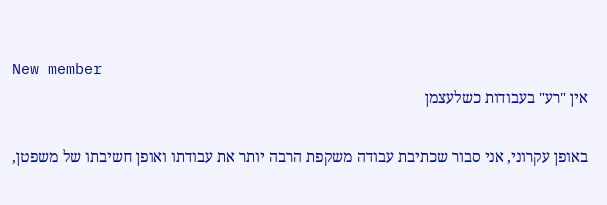New member
אין "רע" בעבודות כשלעצמן

באופן עקרוני, אני סבור שכתיבת עבודה משקפת הרבה יותר את עבודתו ואופן חשיבתו של משפטן,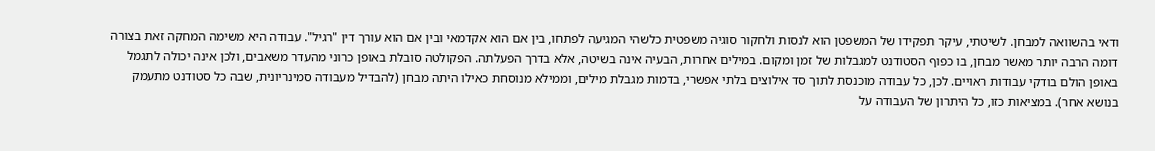ודאי בהשוואה למבחן. לשיטתי, עיקר תפקידו של המשפטן הוא לנסות ולחקור סוגיה משפטית כלשהי המגיעה לפתחו, בין אם הוא אקדמאי ובין אם הוא עורך דין "רגיל". עבודה היא משימה המחקה זאת בצורה דומה הרבה יותר מאשר מבחן, בו כפוף הסטודנט למגבלות של זמן ומקום. במילים אחרות, הבעיה אינה בשיטה, אלא בדרך הפעלתה. הפקולטה סובלת באופן כרוני מהעדר משאבים, ולכן אינה יכולה לתגמל באופן הולם בודקי עבודות ראויים. לכן, כל עבודה מוכנסת לתוך סד אילוצים בלתי אפשרי, בדמות מגבלת מילים, וממילא מנוסחת כאילו היתה מבחן (להבדיל מעבודה סמינריונית, שבה כל סטודנט מתעמק בנושא אחר). במציאות כזו, כל היתרון של העבודה על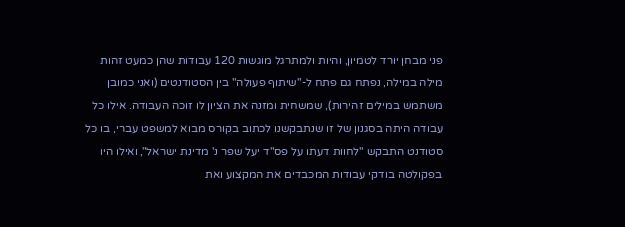פני מבחן יורד לטמיון, והיות ולמתרגל מוגשות 120 עבודות שהן כמעט זהות מילה במילה, נפתח גם פתח ל-"שיתוף פעולה" בין הסטודנטים (ואני כמובן משתמש במילים זהירות), שמשחית ומזנה את הציון לו זוכה העבודה. אילו כל עבודה היתה בסגנון של זו שנתבקשנו לכתוב בקורס מבוא למשפט עברי, בו כל סטודנט התבקש "לחוות דעתו על פס"ד יעל שפר נ' מדינת ישראל", ואילו היו בפקולטה בודקי עבודות המכבדים את המקצוע ואת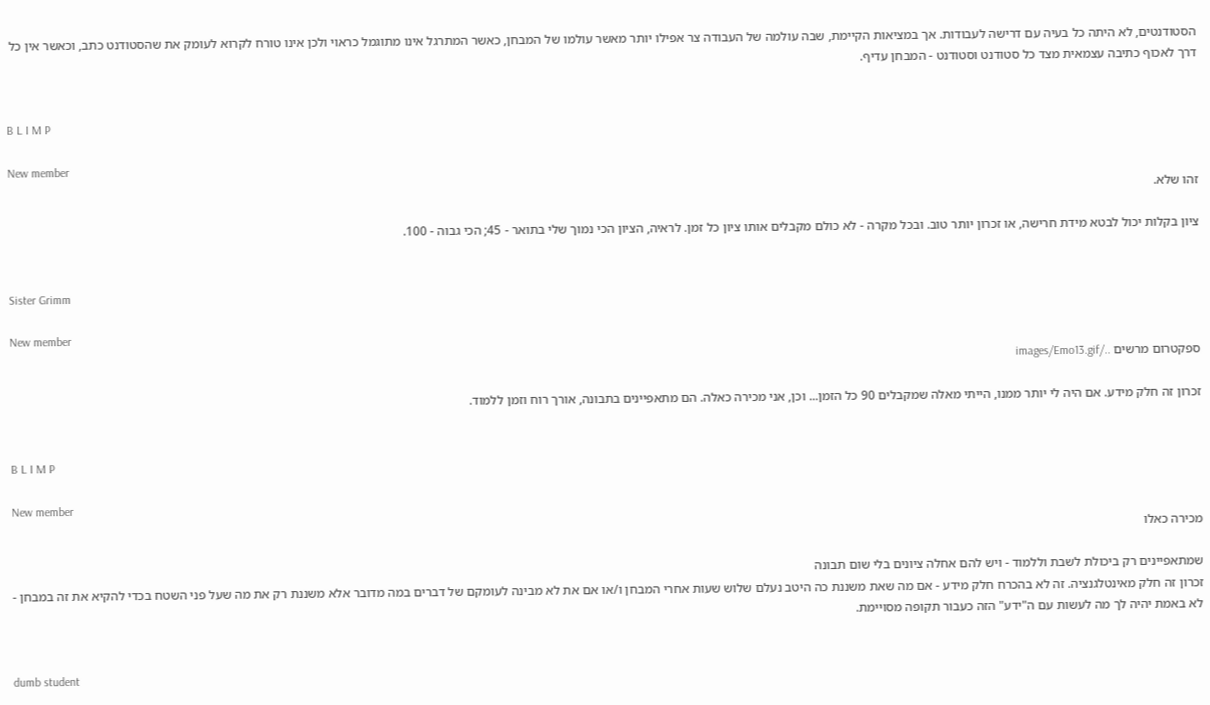הסטודנטים, לא היתה כל בעיה עם דרישה לעבודות. אך במציאות הקיימת, שבה עולמה של העבודה צר אפילו יותר מאשר עולמו של המבחן, כאשר המתרגל אינו מתוגמל כראוי ולכן אינו טורח לקרוא לעומק את שהסטודנט כתב, וכאשר אין כל דרך לאכוף כתיבה עצמאית מצד כל סטודנט וסטודנט - המבחן עדיף.


B L I M P

New member
זהו שלא.

ציון בקלות יכול לבטא מידת חרישה, או זכרון יותר טוב. ובכל מקרה - לא כולם מקבלים אותו ציון כל זמן. לראיה, הציון הכי נמוך שלי בתואר - 45; הכי גבוה - 100.


Sister Grimm

New member
ספקטרום מרשים ../images/Emo13.gif

זכרון זה חלק מידע. אם היה לי יותר ממנו, הייתי מאלה שמקבלים 90 כל הזמן... וכן, אני מכירה כאלה. הם מתאפיינים בתבונה, אורך רוח וזמן ללמוד.


B L I M P

New member
מכירה כאלו

שמתאפיינים רק ביכולת לשבת וללמוד - ויש להם אחלה ציונים בלי שום תבונה
זכרון זה חלק מאינטלגנציה. זה לא בהכרח חלק מידע - אם מה שאת משננת כה היטב נעלם שלוש שעות אחרי המבחן ו/או אם את לא מבינה לעומקם של דברים במה מדובר אלא משננת רק את מה שעל פני השטח בכדי להקיא את זה במבחן - לא באמת יהיה לך מה לעשות עם ה"ידע" הזה כעבור תקופה מסויימת.


dumb student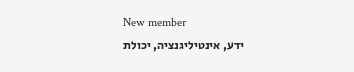New member
ידע, אינטיליגנציה, יכולת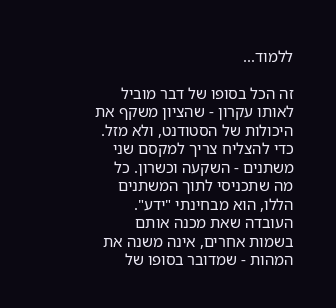ללמוד...

זה הכל בסופו של דבר מוביל לאותו עקרון - שהציון משקף את היכולות של הסטודנט, ולא מזל. כדי להצליח צריך למקסם שני משתנים - השקעה וכשרון. כל מה שתכניסי לתוך המשתנים הללו, הוא מבחינתי "ידע". העובדה שאת מכנה אותם בשמות אחרים, אינה משנה את המהות - שמדובר בסופו של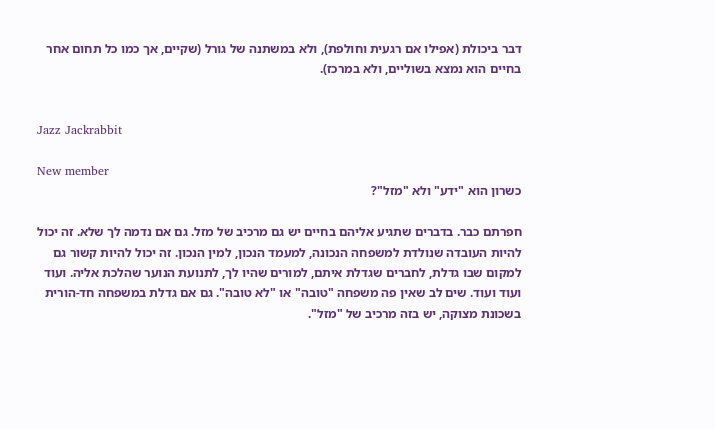דבר ביכולת (אפילו אם רגעית וחולפת), ולא במשתנה של גורל (שקיים, אך כמו כל תחום אחר בחיים הוא נמצא בשוליים, ולא במרכז).


Jazz Jackrabbit

New member
כשרון הוא "ידע" ולא "מזל"?

חפרתם כבר. בדברים שתגיע אליהם בחיים יש גם מרכיב של מזל. גם אם נדמה לך שלא. זה יכול להיות העובדה שנולדת למשפחה הנכונה, למעמד הנכון, למין הנכון. זה יכול להיות קשור גם למקום שבו גדלת, לחברים שגדלת איתם, למורים שהיו לך, לתנועת הנוער שהלכת אליה. ועוד ועוד ועוד. שים לב שאין פה משפחה "טובה" או "לא טובה". גם אם גדלת במשפחה חד-הורית בשכונת מצוקה, יש בזה מרכיב של "מזל".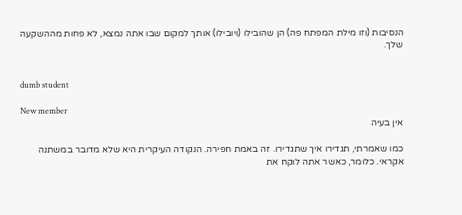הנסיבות (וזו מילת המפתח פה) הן שהובילו (ויובילו) אותך למקום שבו אתה נמצא, לא פחות מההשקעה שלך.


dumb student

New member
אין בעיה

כמו שאמרתי, תגדירו איך שתגדירו. זה באמת חפירה. הנקודה העיקרית היא שלא מדובר במשתנה אקראי. כלומר, כאשר אתה לוקח את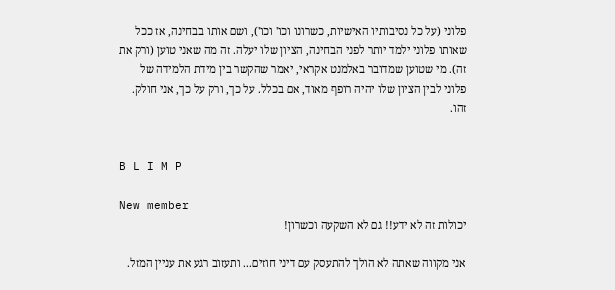פלוני (על כל נסיבותיו האישיות, כשרונו וכו' וכו'), ושם אותו בבחינה, אז ככל שאותו פלוני ילמד יותר לפני הבחינה, הציון שלו יעלה. זה מה שאני טוען (ורק את זה). מי שטוען שמדובר באלמנט אקראי, יאמר שהקשר בין מידת הלמידה של פלוני לבין הציון שלו יהיה רופף מאוד, אם בכלל. על כך, ורק על כך, אני חולק. זהו.


B L I M P

New member
יכולות זה לא ידע!! גם לא השקעה וכשרון!

אני מקווה שאתה לא הולך להתעסק עם דיני חוזים... ותעזוב רגע את עניין המזל.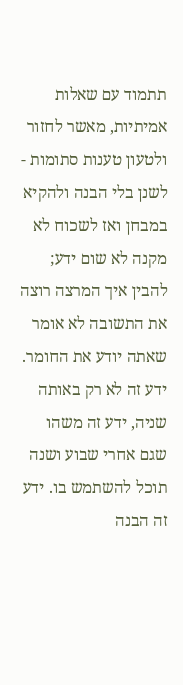תתמוד עם שאלות אמיתיות, מאשר לחזור ולטעון טענות סתומות - לשנן בלי הבנה ולהקיא במבחן ואז לשכוח לא מקנה לא שום ידע; להבין איך המרצה רוצה את התשובה לא אומר שאתה יודע את החומר. ידע זה לא רק באותה שניה, ידע זה משהו שגם אחרי שבוע ושנה תוכל להשתמש בו. ידע זה הבנה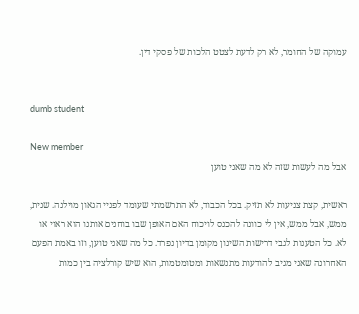עמוקה של החומר, לא רק לדעת לצטט הלכות של פסקי דין.


dumb student

New member
אבל מה לעשות שזה לא מה שאני טוען

ראשית, קצת צניעות לא תזיק. בכל הכבוד, לא התרשמתי שעומד לפניי הגאון מוילנה. שנית, ממש, אבל ממש, אין לי כוונה להכנס לויכוח האם האופן שבו בוחנים אותנו הוא ראוי או לא. כל הטענות לגבי דרישות השינון מקומן בדיון נפרד. כל מה שאני טוען, וזו באמת הפעם האחרונה שאני מגיב להודעות מתנשאות ומטומטמות, הוא שיש קורלציה בין כמות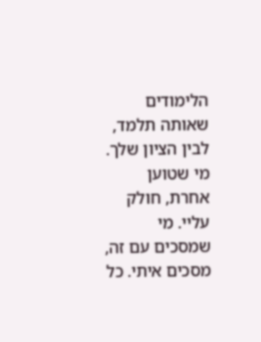הלימודים שאותה תלמד, לבין הציון שלך. מי שטוען אחרת, חולק עליי. מי שמסכים עם זה, מסכים איתי. כל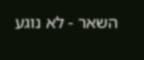השאר - לא נוגע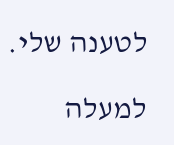לטענה שלי.

למעלה